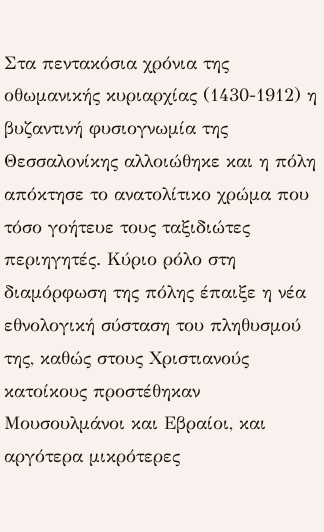Στα πεντακόσια χρόνια της οθωμανικής κυριαρχίας (1430-1912) η βυζαντινή φυσιογνωμία της Θεσσαλονίκης αλλοιώθηκε και η πόλη απόκτησε το ανατολίτικο χρώμα που τόσο γοήτευε τους ταξιδιώτες περιηγητές. Κύριο ρόλο στη διαμόρφωση της πόλης έπαιξε η νέα εθνολογική σύσταση του πληθυσμού της, καθώς στους Χριστιανούς κατοίκους προστέθηκαν Μουσουλμάνοι και Εβραίοι, και αργότερα μικρότερες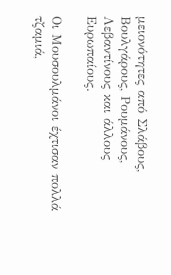μειονότητες από Σλάβους, Βουλγάρους, Ρουμάνους, Λεβαντίνους και άλλους Ευρωπαίους.

Οι Μουσουλμάνοι έχτισαν πολλά τζαμιά,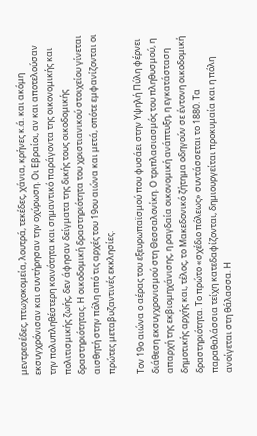μεντρεσέδες, πτωχοκομεία, λουτρά, τεκέδες, χάνια, κρήνες κ.ά. και ακόμη εκσυγχρόνισαν και συντήρησαν την οχύρωση. Οι Εβραίοι, αν και αποτελούσαν την πολυπληθέστερη κοινότητα και σημαντικό παράγοντα της οικονομικής και πολιτισμικής ζωής, δεν άφησαν δείγματα της δικής τους οικοδομικής δραστηριότητας. Η οικοδομική δραστηριότητα του χριστιανικού στοιχείου γίνεται αισθητή στην πόλη από τις αρχές του 19ου αιώνα και μετά, οπότε εμφανίζονται οι πρώτες μεταβυζαντινές εκκλησίες.

Τον 19ο αιώνα ο αέρας του εξευρωπαϊσμού που φυσάει στην Υψηλή Πύλη φέρνει διάθεση εκσυγχρονισμού στη Θεσσαλονίκη. Ο τριπλασιασμός του πληθυσμού, η απαρχή της εκβιομηχάνισης, η ραγδαία οικονομική ανάπτυξη, η εγκατάσταση δημοτικής αρχής και, τέλος, το Μακεδονικό ζήτημα οδηγούν σε έντονη οικοδομική δραστηριότητα. Το πρώτο «σχέδιο πόλεως» συντάσσεται το 1880. Τα παραθαλάσσια τείχη κατεδαφίζονται, δημιουργείται προκυμαία και η πόλη ανοίγεται στη θάλασσα. Η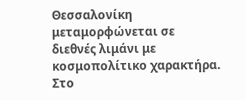Θεσσαλονίκη μεταμορφώνεται σε διεθνές λιμάνι με κοσμοπολίτικο χαρακτήρα. Στο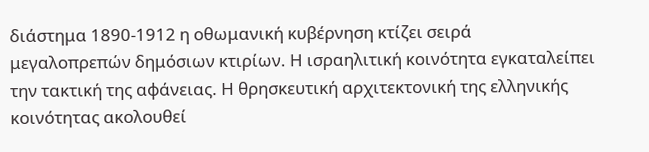διάστημα 1890-1912 η οθωμανική κυβέρνηση κτίζει σειρά μεγαλοπρεπών δημόσιων κτιρίων. Η ισραηλιτική κοινότητα εγκαταλείπει την τακτική της αφάνειας. Η θρησκευτική αρχιτεκτονική της ελληνικής κοινότητας ακολουθεί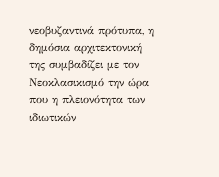νεοβυζαντινά πρότυπα, η δημόσια αρχιτεκτονική της συμβαδίζει με τον Νεοκλασικισμό την ώρα που η πλειονότητα των ιδιωτικών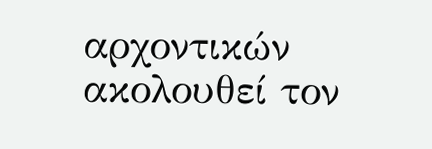αρχοντικών ακολουθεί τον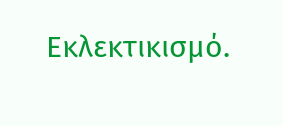Εκλεκτικισμό.